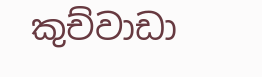කුච්වාඩා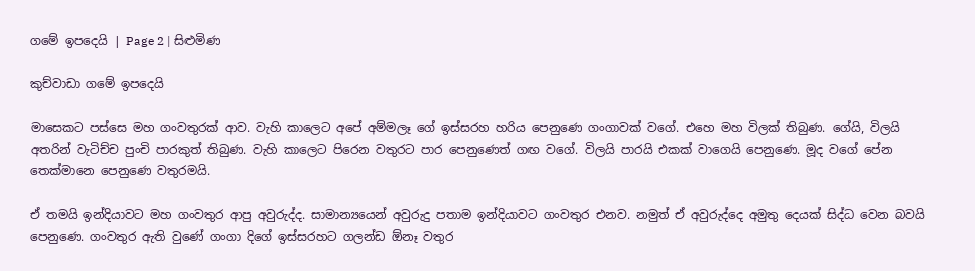ගමේ ඉපදෙයි | Page 2 | සිළුමිණ

කුච්වාඩා ගමේ ඉපදෙයි

මාසෙකට පස්සෙ මහ ගංවතුරක් ආව. වැහි කාලෙට අපේ අම්මලෑ ගේ ඉස්සරහ හරිය පෙනුණෙ ගංගාවක් වගේ. එහෙ මහ විලක් තිබුණ. ගේයි, විලයි අතරින් වැටිච්ච පුංචි පාරකුත් තිබුණ. වැහි කාලෙට පිරෙන වතුරට පාර පෙනුණෙත් ගඟ වගේ. විලයි පාරයි එකක් වාගෙයි පෙනුණෙ. මූද වගේ පේන තෙක්මානෙ පෙනුණෙ වතුරමයි.

ඒ තමයි ඉන්දියාවට මහ ගංවතුර ආපු අවුරුද්ද. සාමාන්‍යයෙන් අවුරුදු පතාම ඉන්දියාවට ගංවතුර එනව. නමුත් ඒ අවුරුද්දෙ අමුතු දෙයක් සිද්ධ වෙන බවයි පෙනුණෙ. ගංවතුර ඇති වුණේ ගංගා දිගේ ඉස්සරහට ගලන්ඩ ඕනෑ වතුර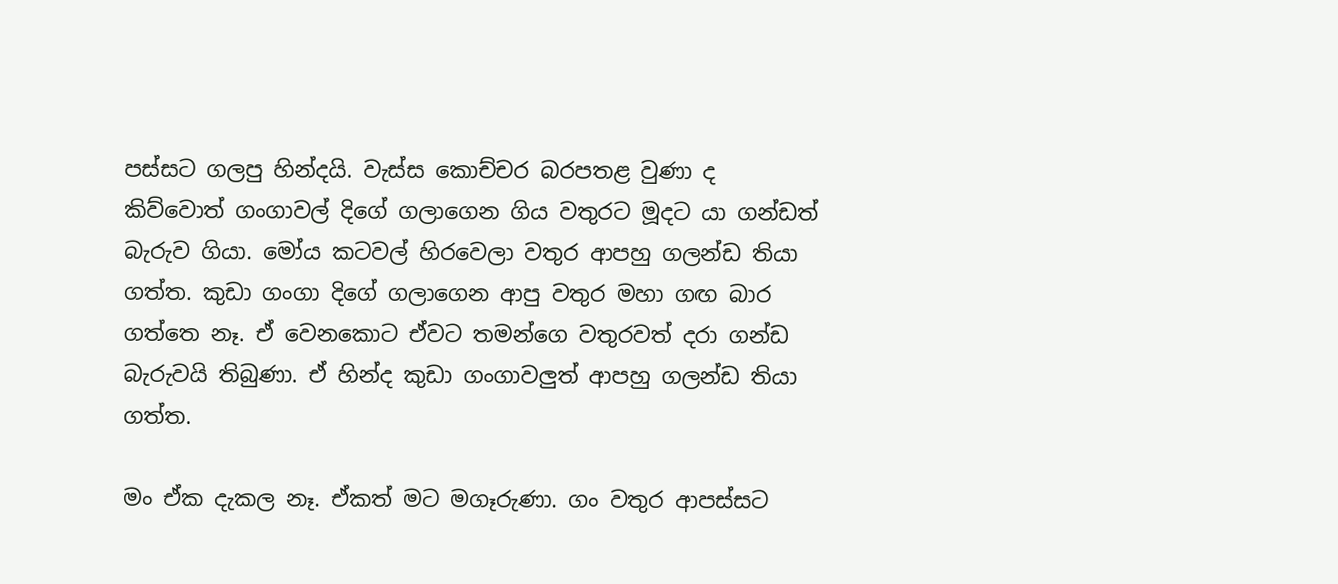පස්සට ගලපු හින්දයි. වැස්ස කොච්චර බරපතළ වුණා ද කිව්වොත් ගංගාවල් දිගේ ගලාගෙන ගිය වතුරට මූදට යා ගන්ඩත් බැරුව ගියා‍. මෝය ක‍ටවල් හිරවෙලා වතුර ආපහු ගලන්ඩ තියා ගත්ත. කුඩා ගංගා දිගේ ගලාගෙන ආපු වතුර මහා ගඟ බාර ගත්තෙ නෑ. ඒ වෙනකොට ඒවට ‍තමන්ගෙ වතුරවත් දරා ගන්ඩ බැරුවයි තිබුණා. ඒ හින්ද කුඩා ගංගාවලුත් ආපහු ගලන්ඩ තියා ගත්ත.

මං ඒක දැකල නෑ. ඒකත් මට මගෑරුණා. ගං වතුර ආපස්සට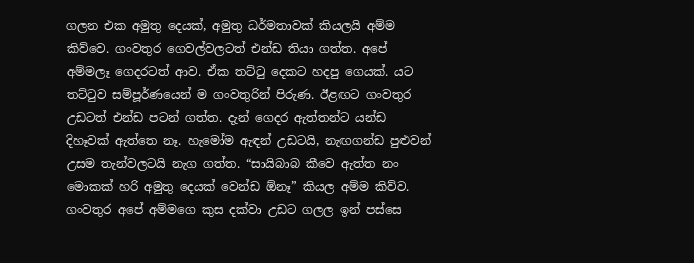ගලන එක අමුතු දෙයක්, අමුතු ධර්මතාවක් කියලයි අම්ම කිව්වෙ. ගංවතුර ගෙවල්වලටත් එන්ඩ තියා ගත්ත. අපේ අම්මලෑ ගෙදරටත් ආව. ඒක තට්ටු දෙකට හදපු ගෙයක්. යට තට්ටුව සම්පූර්ණයෙන් ම ගංවතුරින් පිරුණ. ඊළඟට ගංවතුර උඩටත් එන්ඩ පටන් ගත්ත. දැන් ගෙදර ඇත්තන්ට යන්ඩ දිහෑවක් ඇත්තෙ නෑ‍. හැමෝම ඇඳන් උඩටයි, නැඟගන්ඩ පුළුවන් උසම තැන්වලටයි නැග ගත්ත. “සායිබාබ කීවෙ ඇත්ත නං මොකක් හරි ‍අමුතු දෙයක් වෙන්ඩ ඕනෑ” කියල අම්ම කිව්ව. ගංවතුර අපේ අම්මගෙ කුස දක්වා උඩට ගලල ඉන් පස්සෙ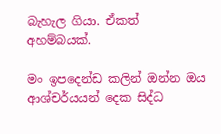බැහැල ගියා. ඒකත් අහම්බයක්.

මං ඉපදෙන්ඩ කලින් ඔන්න ඔය ආශ්චර්යයන් දෙක සිද්ධ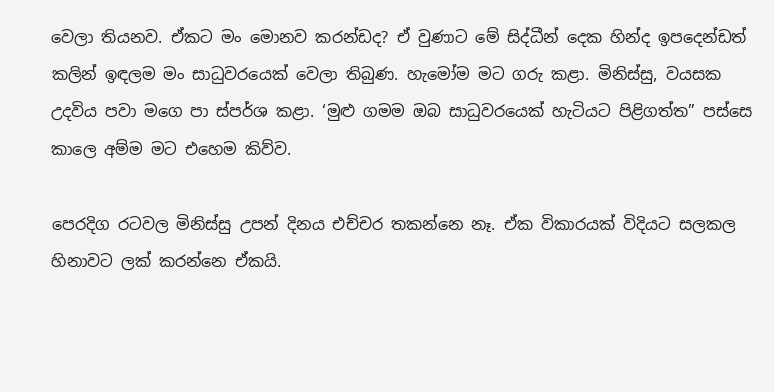වෙලා තියනව. ඒකට මං මොනව කරන්ඩද? ඒ වුණාට මේ සිද්ධීන් දෙක හින්ද ඉපදෙන්ඩත් කලින් ඉඳලම මං සාධුවරයෙක් වෙලා තිබු‍ණ‍. හැමෝම මට ගරු කළා. මිනිස්සු, වයසක උදවිය පවා මගෙ පා ස්පර්ශ කළා. ‘මුළු ගමම ඔබ සාධුවරයෙක් හැටියට පිළිගත්ත” පස්සෙ කාලෙ අම්ම මට එහෙම කිව්ව.

පෙරදිග රටවල මිනිස්සු උපන් දිනය එච්චර තකන්නෙ නෑ. ඒක විකාරයක් විදියට සලකල හිනාවට ලක් කරන්නෙ ඒකයි.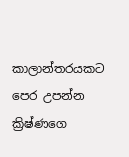කාලාන්තරයකට‍ පෙර උපන්න ක්‍රිෂ්ණගෙ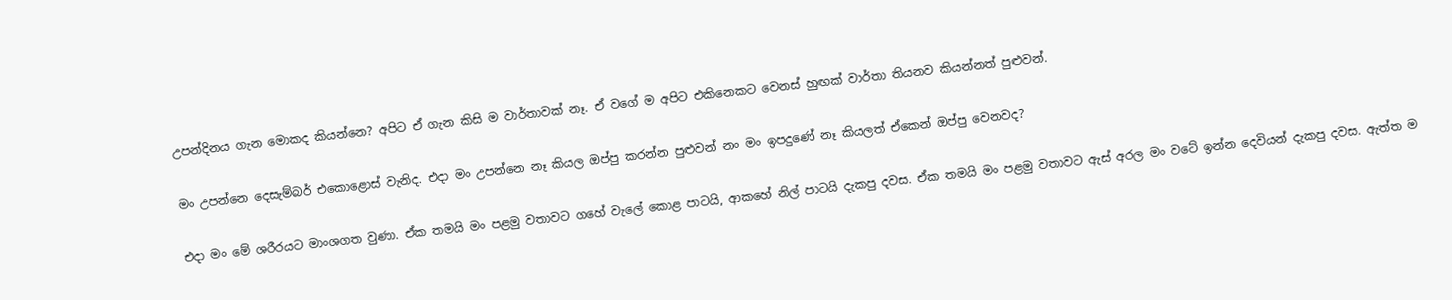උපන්දිනය ගැන මොකද කියන්නෙ? අපිට ඒ ගැන කිසි ම වාර්තාවක් නෑ. ඒ වගේ ම අපිට එකිනෙකට වෙනස් හුඟක් වාර්තා තියනව කියන්නත් පුළුවන්.

මං උපන්නෙ දෙසැම්බර් එකොළොස් වැනිද. එදා මං උපන්නෙ නෑ කියල ඔප්පු කරන්න පුළුවන් නං මං ඉපදුණේ නෑ කියලත් ඒකෙන් ඔප්පු වෙනවද?

එදා මං මේ ශරීරයට මාංශගත වුණා. ඒක තමයි මං පළමු වතාවට ගහේ වැලේ කොළ පාටයි, ආකහේ නිල් පාටයි දැකපු දවස. ඒක තමයි මං පළමු වතාවට ඇස් අරල මං වටේ ඉන්න දෙවියන් දැකපු දවස. ඇත්ත ම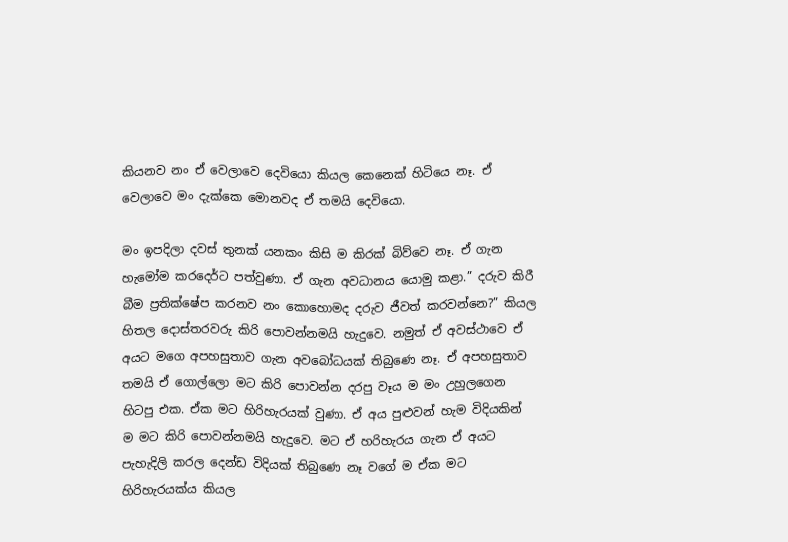කියනව නං ඒ ‍වෙලාවෙ දෙවියො කියල කෙනෙක් හිටියෙ නෑ. ඒ වෙලාවෙ මං දැක්කෙ මොනවද ඒ තමයි දෙවියො.

මං ඉපදිලා දවස් තුනක් යනකං කිසි ම කිරක් බිව්වෙ නෑ. ඒ ගැන හැමෝම ක‍රද‍ෙර්ට පත්වුණා. ඒ ගැන අවධානය යොමු කළා.” දරුව කිරී බීම ප්‍රතික්ෂේප කරනව නං කොහොමද දරුව ජීවත් කරවන්නෙ?” කියල හිතල දොස්තරවරු කිරි පොවන්නමයි හැදුවෙ. නමුත් ඒ අවස්ථාවෙ ඒ අයට මගෙ අපහසුතාව ගැන අවබෝධයක් තිබුණෙ නෑ. ඒ අපහසුතාව තමයි ඒ ගොල්ලො මට කිරි පොවන්න දරපු වෑය ම මං උහුලගෙන හිටපු එක. ඒක මට හිරිහැරයක් වුණා. ඒ අය පුළුවන් හැම විදියකින් ම මට කිරි පොවන්නමයි හැදුවෙ. මට ඒ හරිහැරය ගැන ඒ අයට පැහැදිලි කරල දෙන්ඩ විදියක් තිබුණෙ නෑ වගේ ම ඒක මට හිරිහැරයක්ය කියල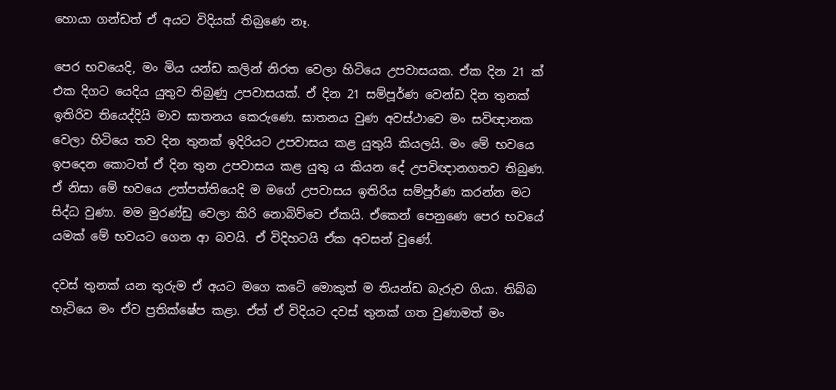හොයා ගන්ඩත් ඒ අයට විදියක් තිබ‍ුණෙ නෑ.

පෙර භවයෙදි, මං මිය යන්ඩ කලින් නිරත වෙලා හිටියෙ උපවාසයක. ඒක දින 21 ක් එක දිගට යෙදිය යුතුව තිබුණු උපවාසයක්. ඒ දින 21 සම්පූර්ණ වෙන්ඩ දින තුනක් ඉතිරිව තියෙද්දියි මාව ඝාතනය කෙරුණෙ. ඝාතනය වුණ අවස්ථාවෙ මං සවිඥානක වෙලා හිටියෙ තව දින තුනක් ඉදිරියට උපවාසය කළ යුතුයි කියලයි. මං මේ භවයෙ ඉපදෙන කොටත් ඒ දින තුන උපවාසය කළ යුතු ය කියන දේ උපවිඥාන‍ගතව තිබුණ. ඒ නිසා මේ භවයෙ උත්පත්තියෙදි ම මගේ උපවාසය ඉතිරිය සම්පූර්ණ කරන්න මට සිද්ධ වුණා. මම මුරණ්ඩු වෙලා කිරි නොබිව්වෙ ඒකයි. ඒකෙන් පෙනුණෙ පෙර භවයේ යමක් මේ භවයට ගෙන ආ බවයි. ඒ විදිහටයි ඒක අවසන් වුණේ.

දවස් තුනක් යන තුරුම ඒ අයට මගෙ කටේ මොකුත් ම තියන්ඩ බැරුව ගියා. තිබ්බ හැටියෙ මං ඒව ප්‍රතික්ෂේප කළා. ඒත් ඒ විදියට දවස් තුනක් ගත වුණාමත් මං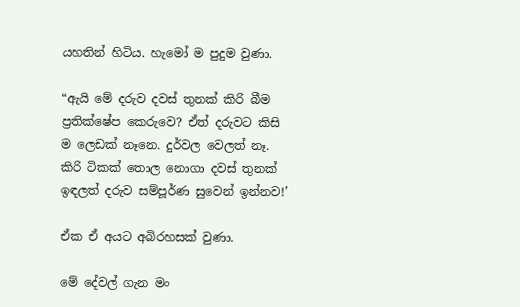යහතින් හිටිය. හැමෝ ම පුදුම වුණා.

“ඇයි මේ දරුව දවස් තුනක් කිරි බීම ප්‍රතික්ෂේප කෙරුවෙ? ඒත් දරුවට කිසි ම ලෙඩක් නෑනෙ. දුර්වල වෙලත් නෑ. කිරි ටිකක් තොල‍ නොගා දවස් තුනක් ඉඳලත් දරුව සම්පූර්ණ සුවෙන් ඉන්නව!’

ඒක ඒ අයට අබිරහසක් වුණා.

මේ දේවල් ගැන මං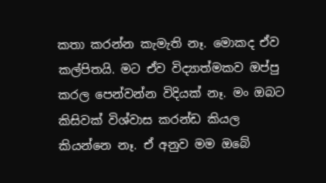කතා කරන්න කැමැති නෑ. මොකද ඒව කල්පිතයි. මට ඒව විද්‍යාත්මකව ඔප්පු කරල පෙන්වන්න විදියක් නෑ. මං ඔබට කිසිවක් විශ්වාස කරන්ඩ කියල කියන්නෙ නෑ. ඒ අනුව මම ඔබේ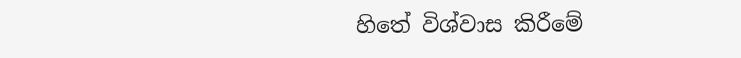හිතේ විශ්වාස කිරීමේ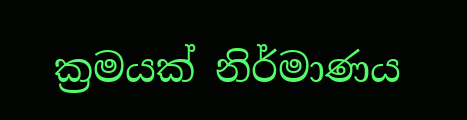ක්‍රමයක් නිර්මාණය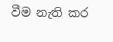වීම නැති කර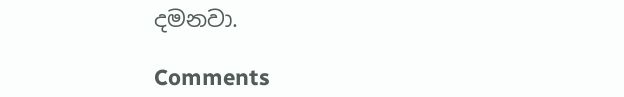දමනවා.

Comments